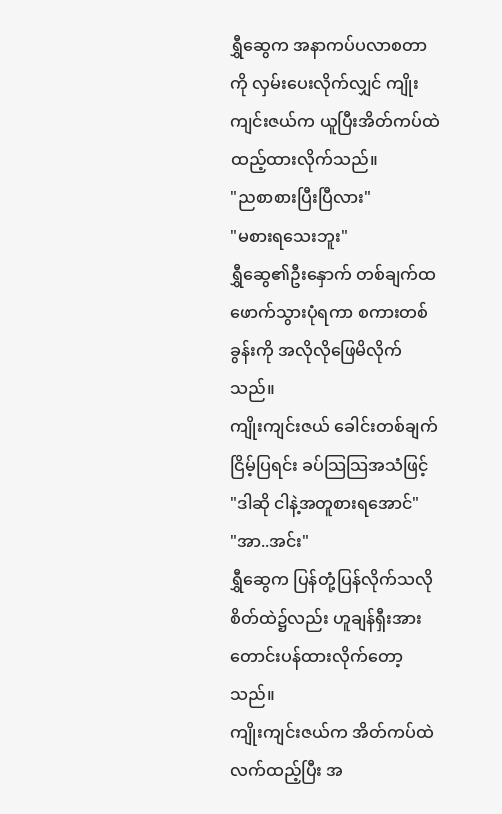ရွှီဆွေက အနာကပ်ပလာစတာကို လှမ်းပေးလိုက်လျှင် ကျိုးကျင်းဇယ်က ယူပြီးအိတ်ကပ်ထဲထည့်ထားလိုက်သည်။
"ညစာစားပြီးပြီလား"
"မစားရသေးဘူး"
ရွှီဆွေ၏ဦးနှောက် တစ်ချက်ထဖောက်သွားပုံရကာ စကားတစ်ခွန်းကို အလိုလိုဖြေမိလိုက်သည်။
ကျိုးကျင်းဇယ် ခေါင်းတစ်ချက်ငြိမ့်ပြရင်း ခပ်သြသြအသံဖြင့်
"ဒါဆို ငါနဲ့အတူစားရအောင်"
"အာ..အင်း"
ရွှီဆွေက ပြန်တုံ့ပြန်လိုက်သလို စိတ်ထဲ၌လည်း ဟူချန်ရှီးအား တောင်းပန်ထားလိုက်တော့သည်။
ကျိုးကျင်းဇယ်က အိတ်ကပ်ထဲလက်ထည့်ပြီး အ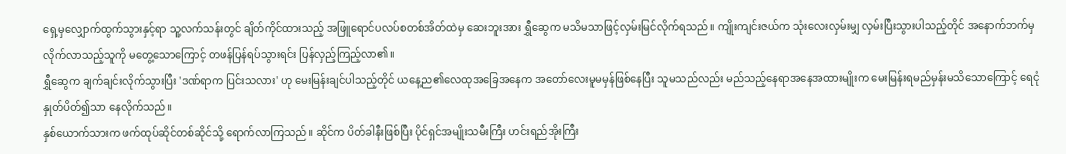ရှေ့မှလျှောက်ထွက်သွားနှင့်ရာ သူ့လက်သန်းတွင် ချိတ်ကိုင်ထားသည့် အဖြူရောင်ပလပ်စတစ်အိတ်ထဲမှ ဆေးဘူးအား ရွှီဆွေက မသိမသာဖြင့်လှမ်းမြင်လိုက်ရသည်။ ကျိုးကျင်းဇယ်က သုံးလေးလှမ်းမျှ လှမ်းပြီးသွားပါသည့်တိုင် အနောက်ဘက်မှလိုက်လာသည့်သူကို မတွေ့သောကြောင့် တဖန်ပြန်ရပ်သွားရင်း ပြန်လှည့်ကြည့်လာ၏။
ရွှီဆွေက ချက်ချင်းလိုက်သွားပြီး 'ဒဏ်ရာက ပြင်းသလား' ဟု မေးမြန်းချင်ပါသည့်တိုင် ယနေ့ည၏လေထုအခြေအနေက အတော်လေးမူမမှန်ဖြစ်နေပြီး သူမသည်လည်း မည်သည့်နေရာအနေအထားမျိုးက မေးမြန်းရမည်မှန်းမသိသောကြောင့် ရေငုံနှုတ်ပိတ်၍သာ နေလိုက်သည်။
နှစ်ယောက်သားက ဖက်ထုပ်ဆိုင်တစ်ဆိုင်သို့ ရောက်လာကြသည်။ ဆိုင်က ပိတ်ခါနီးဖြစ်ပြီး ပိုင်ရှင်အမျိုးသမီးကြီး ဟင်းရည်အိုးကြီး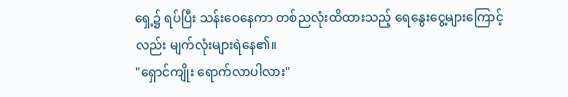ရှေ့၌ ရပ်ပြီး သန်းဝေနေကာ တစ်ညလုံးထိထားသည့် ရေနွေးငွေ့များကြောင့်လည်း မျက်လုံးများရဲနေ၏။
"ရှောင်ကျိုး ရောက်လာပါလား"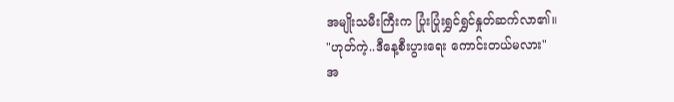အမျိုးသမီးကြီးက ပြုံးပြုံးရွှင်ရွှင်နှုတ်ဆက်လာ၏။
"ဟုတ်ကဲ့..ဒီနေ့စီးပွားရေး ကောင်းတယ်မလား"
အ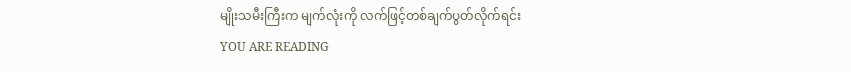မျိုးသမီးကြီးက မျက်လုံးကို လက်ဖြင့်တစ်ချက်ပွတ်လိုက်ရင်း
YOU ARE READING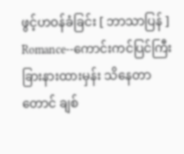ဖွင့်ဟဝန်ခံခြင်း [ ဘာသာပြန် ]
Romance--ကောင်းကင်ပြင်ကြီး ခြားနားထားမှန်း သိနေတာတောင် ချစ်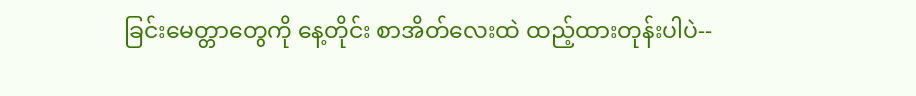ခြင်းမေတ္တာတွေကို နေ့တိုင်း စာအိတ်လေးထဲ ထည့်ထားတုန်းပါပဲ--